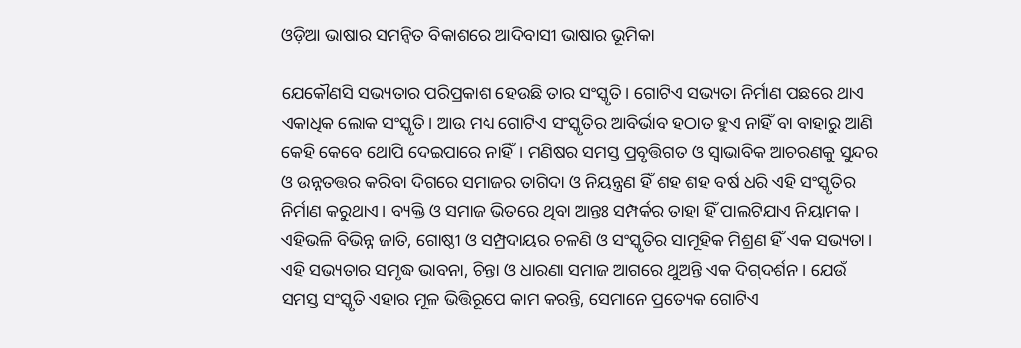ଓଡ଼ିଆ ଭାଷାର ସମନ୍ବିତ ବିକାଶରେ ଆଦିବାସୀ ଭାଷାର ଭୂମିକା

ଯେକୌଣସି ସଭ୍ୟତାର ପରିପ୍ରକାଶ ହେଉଛି ତାର ସଂସ୍କୃତି। ଗୋଟିଏ ସଭ୍ୟତା ନିର୍ମାଣ ପଛରେ ଥାଏ ଏକାଧିକ ଲୋକ ସଂସ୍କୃତି। ଆଉ ମଧ୍ୟ ଗୋଟିଏ ସଂସ୍କୃତିର ଆବିର୍ଭାବ ହଠାତ ହୁଏ ନାହିଁ ବା ବାହାରୁ ଆଣି କେହି କେବେ ଥୋପି ଦେଇପାରେ ନାହିଁ। ମଣିଷର ସମସ୍ତ ପ୍ରବୃତ୍ତିଗତ ଓ ସ୍ବାଭାବିକ ଆଚରଣକୁ ସୁନ୍ଦର ଓ ଉନ୍ନତତ୍ତର କରିବା ଦିଗରେ ସମାଜର ତାଗିଦା ଓ ନିୟନ୍ତ୍ରଣ ହିଁ ଶହ ଶହ ବର୍ଷ ଧରି ଏହି ସଂସ୍କୃତିର ନିର୍ମାଣ କରୁଥାଏ। ବ୍ୟକ୍ତି ଓ ସମାଜ ଭିତରେ ଥିବା ଆନ୍ତଃ ସମ୍ପର୍କର ତାହା ହିଁ ପାଲଟିଯାଏ ନିୟାମକ। ଏହିଭଳି ବିଭିନ୍ନ ଜାତି, ଗୋଷ୍ଠୀ ଓ ସମ୍ପ୍ରଦାୟର ଚଳଣି ଓ ସଂସ୍କୃତିର ସାମୂହିକ ମିଶ୍ରଣ ହିଁ ଏକ ସଭ୍ୟତା। ଏହି ସଭ୍ୟତାର ସମୃଦ୍ଧ ଭାବନା, ଚିନ୍ତା ଓ ଧାରଣା ସମାଜ ଆଗରେ ଥୁଅନ୍ତି ଏକ ଦିଗ୍‌ଦର୍ଶନ। ଯେଉଁ ସମସ୍ତ ସଂସ୍କୃତି ଏହାର ମୂଳ ଭିତ୍ତିରୂପେ କାମ କରନ୍ତି, ସେମାନେ ପ୍ରତ୍ୟେକ ଗୋଟିଏ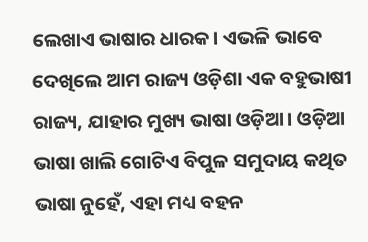ଲେଖାଏ ଭାଷାର ଧାରକ। ଏଭଳି ଭାବେ ଦେଖିଲେ ଆମ ରାଜ୍ୟ ଓଡ଼ିଶା ଏକ ବହୁଭାଷୀ ରାଜ୍ୟ, ଯାହାର ମୁଖ୍ୟ ଭାଷା ଓଡ଼ିଆ। ଓଡ଼ିଆ ଭାଷା ଖାଲି ଗୋଟିଏ ବିପୁଳ ସମୁଦାୟ କଥିତ ଭାଷା ନୁହେଁ, ଏହା ମଧ୍ୟ ବହନ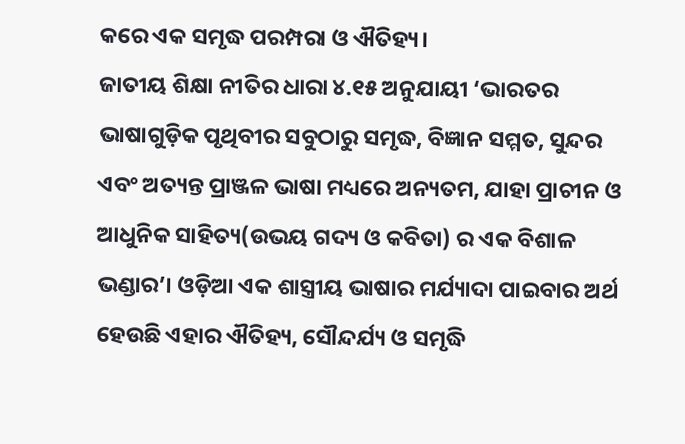କରେ ଏକ ସମୃଦ୍ଧ ପରମ୍ପରା ଓ ଐତିହ୍ୟ।
ଜାତୀୟ ଶିକ୍ଷା ନୀତିର ଧାରା ୪.୧୫ ଅନୁଯାୟୀ ‘ଭାରତର ଭାଷାଗୁଡ଼ିକ ପୃଥିବୀର ସବୁଠାରୁ ସମୃଦ୍ଧ, ବିଜ୍ଞାନ ସମ୍ମତ, ସୁନ୍ଦର ଏବଂ ଅତ୍ୟନ୍ତ ପ୍ରାଞ୍ଜଳ ଭାଷା ମଧ୍ୟରେ ଅନ୍ୟତମ, ଯାହା ପ୍ରାଚୀନ ଓ ଆଧୁନିକ ସାହିତ୍ୟ(ଉଭୟ ଗଦ୍ୟ ଓ କବିତା) ର ଏକ ବିଶାଳ ଭଣ୍ଡାର’। ଓଡ଼ିଆ ଏକ ଶାସ୍ତ୍ରୀୟ ଭାଷାର ମର୍ଯ୍ୟାଦା ପାଇବାର ଅର୍ଥ ହେଉଛି ଏହାର ଐତିହ୍ୟ, ସୌନ୍ଦର୍ଯ୍ୟ ଓ ସମୃଦ୍ଧି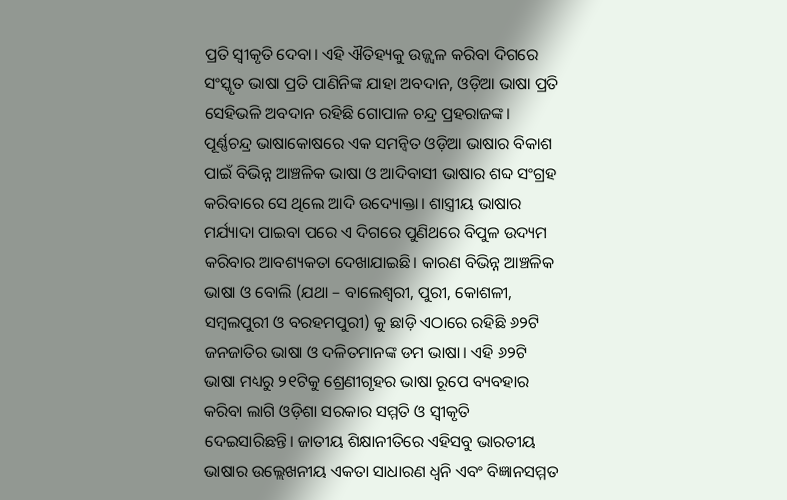ପ୍ରତି ସ୍ବୀକୃତି ଦେବା। ଏହି ଐତିହ୍ୟକୁ ଉଜ୍ଜ୍ୱଳ କରିବା ଦିଗରେ ସଂସ୍କୃତ ଭାଷା ପ୍ରତି ପାଣିନିଙ୍କ ଯାହା ଅବଦାନ, ଓଡ଼ିଆ ଭାଷା ପ୍ରତି ସେହିଭଳି ଅବଦାନ ରହିଛି ଗୋପାଳ ଚନ୍ଦ୍ର ପ୍ରହରାଜଙ୍କ। ପୂର୍ଣ୍ଣଚନ୍ଦ୍ର ଭାଷାକୋଷରେ ଏକ ସମନ୍ବିତ ଓଡ଼ିଆ ଭାଷାର ବିକାଶ ପାଇଁ ବିଭିନ୍ନ ଆଞ୍ଚଳିକ ଭାଷା ଓ ଆଦିବାସୀ ଭାଷାର ଶବ୍ଦ ସଂଗ୍ରହ କରିବାରେ ସେ ଥିଲେ ଆଦି ଉଦ୍ୟୋକ୍ତା। ଶାସ୍ତ୍ରୀୟ ଭାଷାର ମର୍ଯ୍ୟାଦା ପାଇବା ପରେ ଏ ଦିଗରେ ପୁଣିଥରେ ବିପୁଳ ଉଦ୍ୟମ କରିବାର ଆବଶ୍ୟକତା ଦେଖାଯାଇଛି। କାରଣ ବିଭିନ୍ନ ଆଞ୍ଚଳିକ ଭାଷା ଓ ବୋଲି (ଯଥା – ବାଲେଶ୍ୱରୀ, ପୁରୀ, କୋଶଳୀ, ସମ୍ବଲପୁରୀ ଓ ବରହମପୁରୀ) କୁ ଛାଡ଼ି ଏଠାରେ ରହିଛି ୬୨ଟି ଜନଜାତିର ଭାଷା ଓ ଦଳିତମାନଙ୍କ ଡମ ଭାଷା। ଏହି ୬୨ଟି ଭାଷା ମଧ୍ୟରୁ ୨୧ଟିକୁ ଶ୍ରେଣୀଗୃହର ଭାଷା ରୂପେ ବ୍ୟବହାର କରିବା ଲାଗି ଓଡ଼ିଶା ସରକାର ସମ୍ମତି ଓ ସ୍ବୀକୃତି ଦେଇସାରିଛନ୍ତି। ଜାତୀୟ ଶିକ୍ଷାନୀତିରେ ଏହିସବୁ ଭାରତୀୟ ଭାଷାର ଉଲ୍ଲେଖନୀୟ ଏକତା ସାଧାରଣ ଧ୍ୱନି ଏବଂ ବିଜ୍ଞାନସମ୍ମତ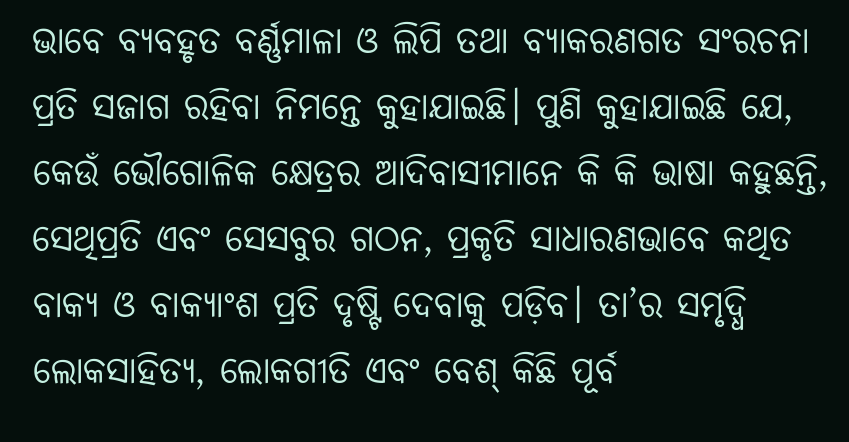ଭାବେ ବ୍ୟବହୃତ ବର୍ଣ୍ଣମାଳା ଓ ଲିପି ତଥା ବ୍ୟାକରଣଗତ ସଂରଚନା ପ୍ରତି ସଜାଗ ରହିବା ନିମନ୍ତେ କୁହାଯାଇଛି। ପୁଣି କୁହାଯାଇଛି ଯେ, କେଉଁ ଭୌଗୋଳିକ କ୍ଷେତ୍ରର ଆଦିବାସୀମାନେ କି କି ଭାଷା କହୁଛନ୍ତି, ସେଥିପ୍ରତି ଏବଂ ସେସବୁର ଗଠନ, ପ୍ରକୃତି ସାଧାରଣଭାବେ କଥିତ ବାକ୍ୟ ଓ ବାକ୍ୟାଂଶ ପ୍ରତି ଦୃଷ୍ଟି ଦେବାକୁ ପଡ଼ିବ। ତା’ର ସମୃଦ୍ଧି ଲୋକସାହିତ୍ୟ, ଲୋକଗୀତି ଏବଂ ବେଶ୍‌ କିଛି ପୂର୍ବ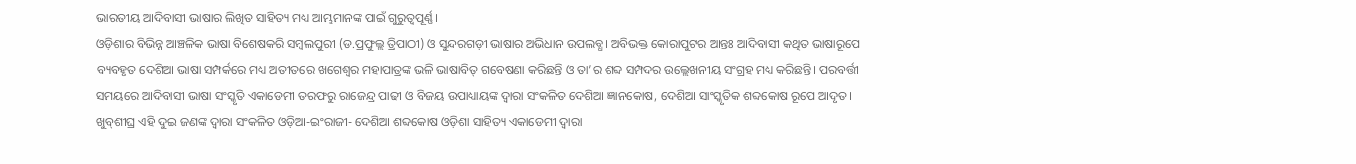ଭାରତୀୟ ଆଦିବାସୀ ଭାଷାର ଲିଖିତ ସାହିତ୍ୟ ମଧ୍ୟ ଆମ୍ଭମାନଙ୍କ ପାଇଁ ଗୁରୁତ୍ୱପୂର୍ଣ୍ଣ।
ଓଡ଼ିଶାର ବିଭିନ୍ନ ଆଞ୍ଚଳିକ ଭାଷା ବିଶେଷକରି ସମ୍ବଲପୁରୀ (ଡ.ପ୍ରଫୁଲ୍ଲ ତ୍ରିପାଠୀ) ଓ ସୁନ୍ଦରଗଡ଼ୀ ଭାଷାର ଅଭିଧାନ ଉପଲବ୍ଧ। ଅବିଭକ୍ତ କୋରାପୁଟର ଆନ୍ତଃ ଆଦିବାସୀ କଥିତ ଭାଷାରୂପେ ବ୍ୟବହୃତ ଦେଶିଆ ଭାଷା ସମ୍ପର୍କରେ ମଧ୍ୟ ଅତୀତରେ ଖଗେଶ୍ୱର ମହାପାତ୍ରଙ୍କ ଭଳି ଭାଷାବିତ୍‌ ଗବେଷଣା କରିଛନ୍ତି ଓ ତା’ର ଶବ୍ଦ ସମ୍ପଦର ଉଲ୍ଲେଖନୀୟ ସଂଗ୍ରହ ମଧ୍ୟ କରିଛନ୍ତି। ପରବର୍ତ୍ତୀ ସମୟରେ ଆଦିବାସୀ ଭାଷା ସଂସ୍କୃତି ଏକାଡେମୀ ତରଫରୁ ରାଜେନ୍ଦ୍ର ପାଢୀ ଓ ବିଜୟ ଉପାଧ୍ୟାୟଙ୍କ ଦ୍ୱାରା ସଂକଳିତ ଦେଶିଆ ଜ୍ଞାନକୋଷ, ଦେଶିଆ ସାଂସ୍କୃତିକ ଶବ୍ଦକୋଷ ରୂପେ ଆଦୃତ। ଖୁବ୍‌ଶୀଘ୍ର ଏହି ଦୁଇ ଜଣଙ୍କ ଦ୍ୱାରା ସଂକଳିତ ଓଡ଼ିଆ-ଇଂରାଜୀ- ଦେଶିଆ ଶବ୍ଦକୋଷ ଓଡ଼ିଶା ସାହିତ୍ୟ ଏକାଡେମୀ ଦ୍ୱାରା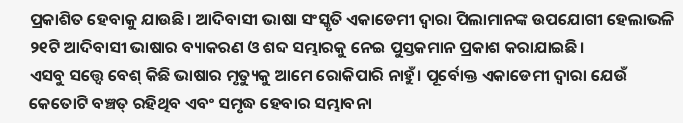ପ୍ରକାଶିତ ହେବାକୁ ଯାଉଛି। ଆଦିବାସୀ ଭାଷା ସଂସ୍କୃତି ଏକାଡେମୀ ଦ୍ୱାରା ପିଲାମାନଙ୍କ ଉପଯୋଗୀ ହେଲାଭଳି ୨୧ଟି ଆଦିବାସୀ ଭାଷାର ବ୍ୟାକରଣ ଓ ଶବ୍ଦ ସମ୍ଭାରକୁ ନେଇ ପୁସ୍ତକମାନ ପ୍ରକାଶ କରାଯାଇଛି।
ଏସବୁ ସତ୍ତ୍ୱେ ବେଶ୍‌ କିଛି ଭାଷାର ମୃତ୍ୟୁକୁ ଆମେ ରୋକିପାରି ନାହୁଁ। ପୂର୍ବୋକ୍ତ ଏକାଡେମୀ ଦ୍ୱାରା ଯେଉଁ କେତୋଟି ବଞ୍ଚତ୍ ରହିଥିବ ଏବଂ ସମୃଦ୍ଧ ହେବାର ସମ୍ଭାବନା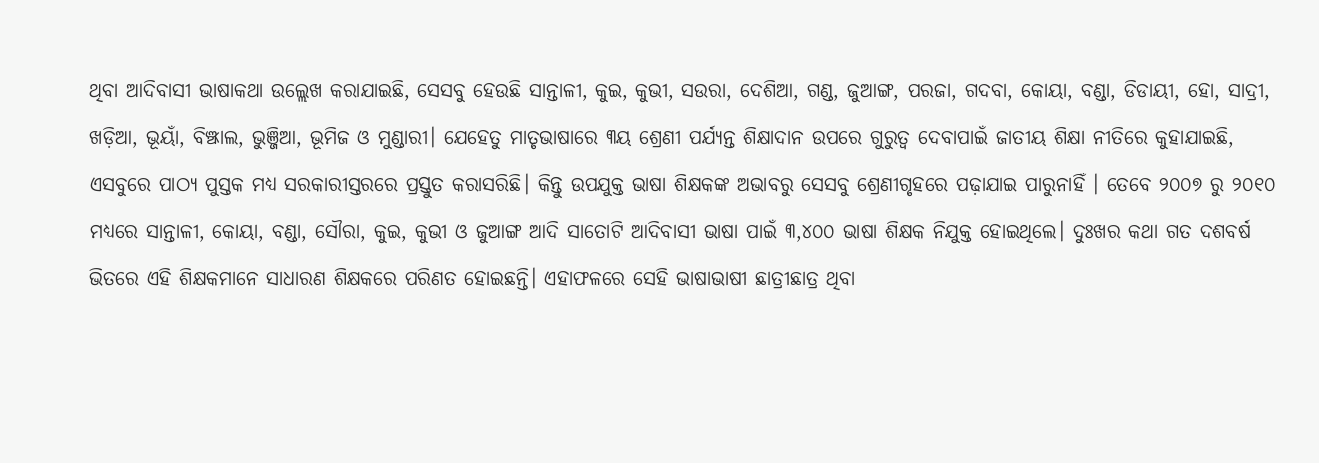ଥିବା ଆଦିବାସୀ ଭାଷାକଥା ଉଲ୍ଲେଖ କରାଯାଇଛି, ସେସବୁ ହେଉଛି ସାନ୍ତାଳୀ, କୁଇ, କୁଭୀ, ସଉରା, ଦେଶିଆ, ଗଣ୍ଡ, ଜୁଆଙ୍ଗ, ପରଜା, ଗଦବା, କୋୟା, ବଣ୍ଡା, ଡିଡାୟୀ, ହୋ, ସାଦ୍ରୀ, ଖଡ଼ିଆ, ଭୂୟାଁ, ବିଞ୍ଝାଲ, ଭୁଞ୍ଜିଆ, ଭୂମିଜ ଓ ମୁଣ୍ଡାରୀ। ଯେହେତୁ ମାତୃଭାଷାରେ ୩ୟ ଶ୍ରେଣୀ ପର୍ଯ୍ୟନ୍ତ ଶିକ୍ଷାଦାନ ଉପରେ ଗୁରୁତ୍ୱ ଦେବାପାଇଁ ଜାତୀୟ ଶିକ୍ଷା ନୀତିରେ କୁହାଯାଇଛି, ଏସବୁରେ ପାଠ୍ୟ ପୁସ୍ତକ ମଧ୍ୟ ସରକାରୀସ୍ତରରେ ପ୍ରସ୍ତୁତ କରାସରିଛି। କିନ୍ତୁ ଉପଯୁକ୍ତ ଭାଷା ଶିକ୍ଷକଙ୍କ ଅଭାବରୁ ସେସବୁ ଶ୍ରେଣୀଗୃହରେ ପଢ଼ାଯାଇ ପାରୁନାହିଁ । ତେବେ ୨୦୦୭ ରୁ ୨୦୧୦ ମଧ୍ୟରେ ସାନ୍ତାଳୀ, କୋୟା, ବଣ୍ଡା, ସୌରା, କୁଇ, କୁଭୀ ଓ ଜୁଆଙ୍ଗ ଆଦି ସାତୋଟି ଆଦିବାସୀ ଭାଷା ପାଇଁ ୩,୪୦୦ ଭାଷା ଶିକ୍ଷକ ନିଯୁକ୍ତ ହୋଇଥିଲେ। ଦୁଃଖର କଥା ଗତ ଦଶବର୍ଷ ଭିତରେ ଏହି ଶିକ୍ଷକମାନେ ସାଧାରଣ ଶିକ୍ଷକରେ ପରିଣତ ହୋଇଛନ୍ତି। ଏହାଫଳରେ ସେହି ଭାଷାଭାଷୀ ଛାତ୍ରୀଛାତ୍ର ଥିବା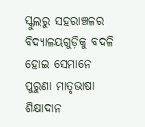ସ୍କୁଲରୁ ସହରାଞ୍ଚଳର ବିଦ୍ୟାଳୟଗୁଡ଼ିକୁ ବଦଳି ହୋଇ ସେମାନେ ପୁରୁଣା ମାତୃଭାଷା ଶିକ୍ଷାଦାନ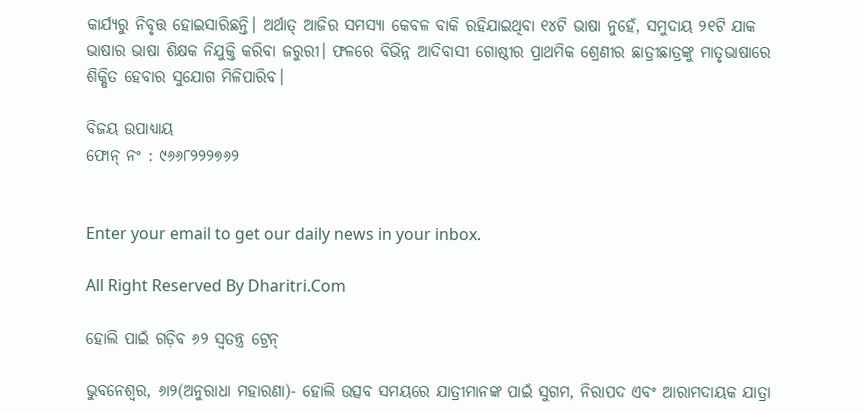କାର୍ଯ୍ୟରୁ ନିବୃତ୍ତ ହୋଇସାରିଛନ୍ତି। ଅର୍ଥାତ୍‌ ଆଜିର ସମସ୍ୟା କେବଳ ବାକି ରହିଯାଇଥିବା ୧୪ଟି ଭାଷା ନୁହେଁ, ସମୁଦାୟ ୨୧ଟି ଯାକ ଭାଷାର ଭାଷା ଶିକ୍ଷକ ନିଯୁକ୍ତି କରିବା ଜରୁରୀ। ଫଳରେ ବିଭିନ୍ନ ଆଦିବାସୀ ଗୋଷ୍ଠୀର ପ୍ରାଥମିକ ଶ୍ରେଣୀର ଛାତ୍ରୀଛାତ୍ରଙ୍କୁ ମାତୃଭାଷାରେ ଶିକ୍ଷିତ ହେବାର ସୁଯୋଗ ମିଳିପାରିବ।

ବିଜୟ ଉପାଧ୍ୟାୟ
ଫୋନ୍‌ ନଂ : ୯୬୬୮୨୨୨୭୬୨


Enter your email to get our daily news in your inbox.

All Right Reserved By Dharitri.Com

ହୋଲି ପାଇଁ ଗଡ଼ିବ ୬୨ ସ୍ବତନ୍ତ୍ର ଟ୍ରେନ୍‌

ଭୁବନେଶ୍ୱର, ୬ା୨(ଅନୁରାଧା ମହାରଣା)- ହୋଲି ଉତ୍ସବ ସମୟରେ ଯାତ୍ରୀମାନଙ୍କ ପାଇଁ ସୁଗମ, ନିରାପଦ ଏବଂ ଆରାମଦାୟକ ଯାତ୍ରା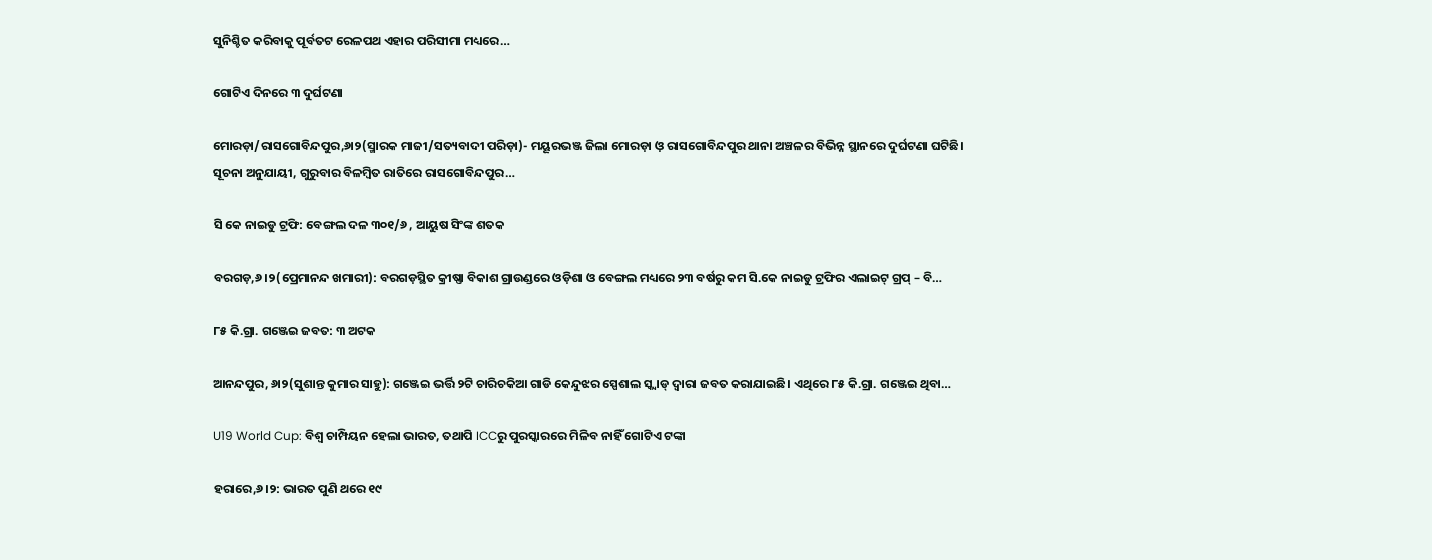ସୁନିଶ୍ଚିତ କରିବାକୁ ପୂର୍ବତଟ ରେଳପଥ ଏହାର ପରିସୀମା ମଧ୍ୟରେ…

ଗୋଟିଏ ଦିନରେ ୩ ଦୁର୍ଘଟଣା

ମୋରଡ଼ା/ରାସଗୋବିନ୍ଦପୁର,୬ା୨(ସ୍ମାରକ ମାଜୀ/ସତ୍ୟବାଦୀ ପରିଡ଼ା)- ମୟୂରଭଞ୍ଜ ଜିଲା ମୋରଡ଼ା ଓ଼ ରାସଗୋବିନ୍ଦପୁର ଥାନା ଅଞ୍ଚଳର ବିଭିନ୍ନ ସ୍ଥାନରେ ଦୁର୍ଘଟଣା ଘଟିଛି। ସୂଚନା ଅନୁଯାୟୀ, ଗୁରୁବାର ବିଳମ୍ବିତ ରାତିରେ ରାସଗୋବିନ୍ଦପୁର…

ସି କେ ନାଇଡୁ ଟ୍ରଫି: ବେଙ୍ଗଲ ଦଳ ୩୦୧/୬ , ଆୟୁଷ ସିଂଙ୍କ ଶତକ

ବରଗଡ଼,୬।୨(ପ୍ରେମାନନ୍ଦ ଖମାରୀ): ବରଗଡ଼ସ୍ଥିତ କ୍ରୀଷ୍ଣା ବିକାଶ ଗ୍ରାଉଣ୍ଡରେ ଓଡ଼ିଶା ଓ ବେଙ୍ଗଲ ମଧ୍ୟରେ ୨୩ ବର୍ଷରୁ କମ ସି.କେ ନାଇଡୁ ଟ୍ରଫିର ଏଲାଇଟ୍ ଗ୍ରପ୍‌ – ବି…

୮୫ କି.ଗ୍ରା. ଗଞ୍ଜେଇ ଜବତ: ୩ ଅଟକ

ଆନନ୍ଦପୁର, ୬ା୨(ସୁଶାନ୍ତ କୁମାର ସାହୁ): ଗଞ୍ଜେଇ ଭର୍ତ୍ତି ୨ଟି ଚାରିଚକିଆ ଗାଡି କେନ୍ଦୁଝର ସ୍ପେଶାଲ ସ୍କ୍ବାଡ୍‌ ଦ୍ୱାରା ଜବତ କରାଯାଇଛି। ଏଥିରେ ୮୫ କି.ଗ୍ରା. ଗଞ୍ଜେଇ ଥିବା…

U19 World Cup: ବିଶ୍ୱ ଚାମ୍ପିୟନ ହେଲା ଭାରତ, ତଥାପି ICCରୁ ପୁରସ୍କାରରେ ମିଳିବ ନାହିଁ ଗୋଟିଏ ଟଙ୍କା

ହରାରେ,୬।୨: ଭାରତ ପୁଣି ଥରେ ୧୯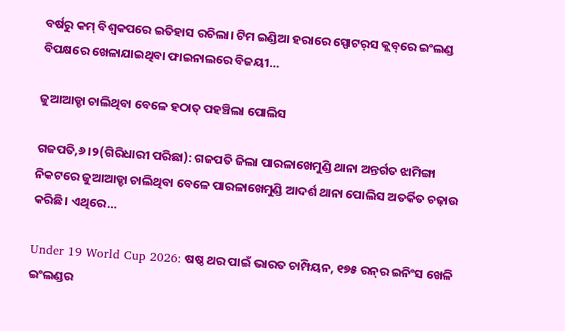ବର୍ଷରୁ କମ୍‌ ବିଶ୍ୱକପରେ ଇତିହାସ ରଚିଲା। ଟିମ ଇଣ୍ଡିଆ ହରାରେ ସ୍ପୋଟର୍‌ସ କ୍ଲବ୍‌ରେ ଇଂଲଣ୍ଡ ବିପକ୍ଷରେ ଖେଳାଯାଇଥିବା ଫାଇନାଲରେ ବିଜୟୀ…

ଜୁଆଆଡ୍ଡା ଚାଲିଥିବା ବେଳେ ହଠାତ୍‌ ପହଞ୍ଚିଲା ପୋଲିସ

ଗଜପତି,୬।୨(ଗିରିଧାରୀ ପରିଛା): ଗଜପତି ଜିଲା ପାରଳାଖେମୁଣ୍ଡି ଥାନା ଅନ୍ତର୍ଗତ ଝାମିଙ୍ଗା ନିକଟରେ ଜୁଆଆଡ୍ଡା ଚାଲିଥିବା ବେଳେ ପାରଳାଖେମୁଣ୍ଡି ଆଦର୍ଶ ଥାନା ପୋଲିସ ଅତର୍କିତ ଚଢ଼ାଉ କରିଛି। ଏଥିରେ…

Under 19 World Cup 2026: ଷଷ୍ଠ ଥର ପାଇଁ ଭାରତ ଚାମ୍ପିୟନ, ୧୭୫ ରନ୍‌ର ଇନିଂସ ଖେଳି ଇଂଲଣ୍ଡର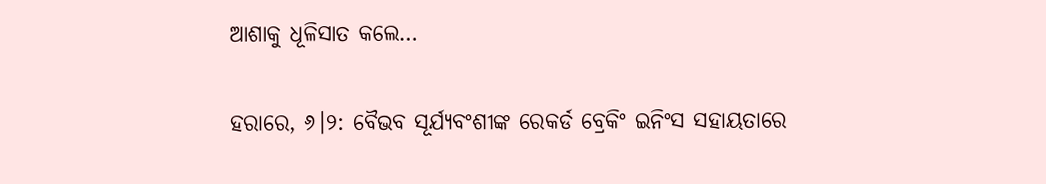ଆଶାକୁ ଧୂଳିସାତ କଲେ…

ହରାରେ, ୬।୨: ବୈଭବ ସୂର୍ଯ୍ୟବଂଶୀଙ୍କ ରେକର୍ଡ ବ୍ରେକିଂ ଇନିଂସ ସହାୟତାରେ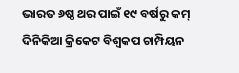ଭାରତ ୬ଷ୍ଠ ଥର ପାଇଁ ୧୯ ବର୍ଷରୁ କମ୍‌ ଦିନିକିଆ କ୍ରିକେଟ ବିଶ୍ୱକପ ଚାମ୍ପିୟନ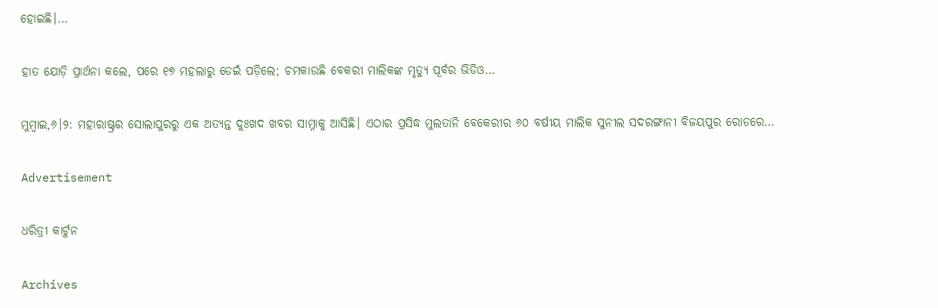ହୋଇଛି।…

ହାତ ଯୋଡ଼ି ପ୍ରାର୍ଥନା କଲେ, ପରେ ୧୭ ମହଲାରୁ ଡେଇଁ ପଡ଼ିଲେ; ଚମକାଉଛି ବେକରୀ ମାଲିକଙ୍କ ମୃତ୍ୟୁ ପୂର୍ବର ଭିଡିଓ…

ମୁମ୍ବାଇ,୬।୨: ମହାରାଷ୍ଟ୍ରର ସୋଲାପୁରରୁ ଏକ ଅତ୍ୟନ୍ତ ଦୁଃଖଦ ଖବର ସାମ୍ନାକୁ ଆସିଛି। ଏଠାର ପ୍ରସିଦ୍ଧ ମୁଲତାନି ବେକେରୀର ୬୦ ବର୍ଷୀୟ ମାଲିକ ସୁନୀଲ ସଦରଙ୍ଗାନୀ ବିଜୟପୁର ରୋଡରେ…

Advertisement

ଧରିତ୍ରୀ କାର୍ଟୁନ

Archives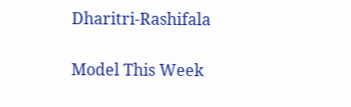Dharitri-Rashifala

Model This Week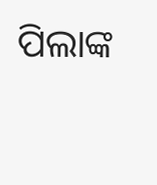ପିଲାଙ୍କ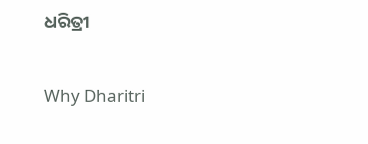ଧରିତ୍ରୀ

Why Dharitri